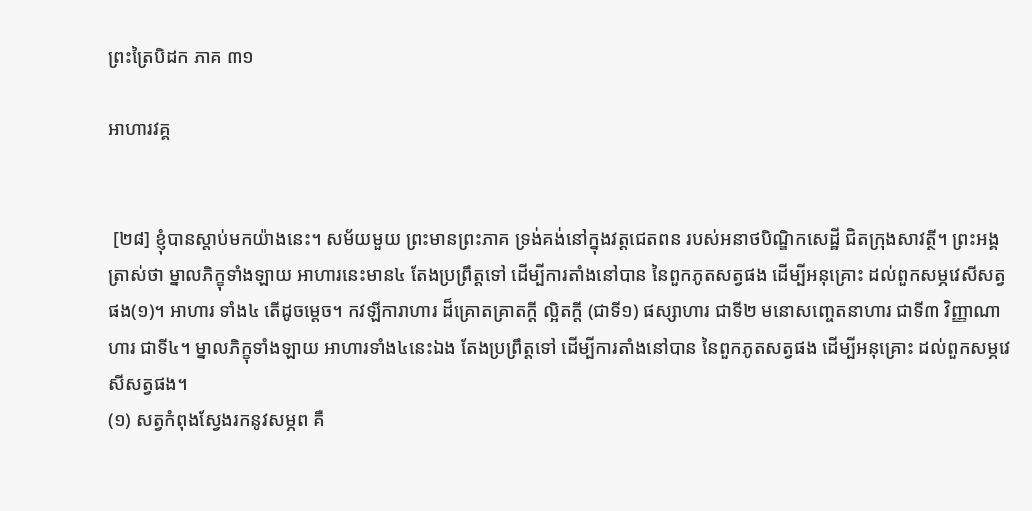ព្រះត្រៃបិដក ភាគ ៣១

អាហារវគ្គ


 [២៨] ខ្ញុំបានស្តាប់មកយ៉ាងនេះ។ សម័យមួយ ព្រះមានព្រះភាគ ទ្រង់គង់នៅក្នុងវត្តជេតពន របស់អនាថបិណ្ឌិកសេដ្ឋី ជិតក្រុងសាវត្ថី។ ព្រះអង្គត្រាស់ថា ម្នាលភិក្ខុទាំងឡាយ អាហារនេះមាន៤ តែងប្រព្រឹត្តទៅ ដើម្បីការតាំងនៅបាន នៃពួកភូតសត្វផង ដើម្បីអនុគ្រោះ ដល់ពួកសម្ភវេសីសត្វផង(១)។ អាហារ ទាំង៤ តើដូចម្តេច។ កវឡីការាហារ ដ៏គ្រោតគ្រាតក្តី ល្អិតក្តី (ជាទី១) ផស្សាហារ ជាទី២ មនោសញ្ចេតនាហារ ជាទី៣ វិញ្ញាណាហារ ជាទី៤។ ម្នាលភិក្ខុទាំងឡាយ អាហារទាំង៤នេះឯង តែងប្រព្រឹត្តទៅ ដើម្បីការតាំងនៅបាន នៃពួកភូតសត្វផង ដើម្បីអនុគ្រោះ ដល់ពួកសម្ភវេសីសត្វផង។
(១) សត្វកំពុងស្វែងរកនូវសម្ភព គឺ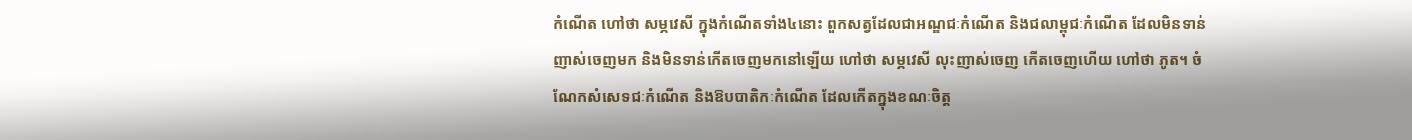កំណើត ហៅថា សម្ភវេសី ក្នុងកំណើតទាំង៤នោះ ពួកសត្វដែលជាអណ្ឌជៈកំណើត និងជលាម្ពុជៈកំណើត ដែលមិនទាន់ញាស់ចេញមក និងមិនទាន់កើតចេញមកនៅឡើយ ហៅថា សម្ភវេសី លុះញាស់ចេញ កើតចេញហើយ ហៅថា ភូត។ ចំណែកសំសេទជៈកំណើត និងឱបបាតិកៈកំណើត ដែលកើតក្នុងខណៈចិត្ត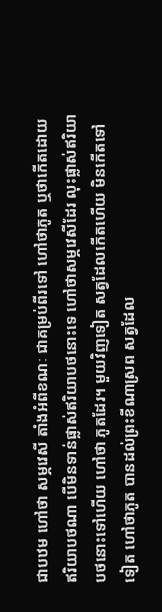ជាបឋម ហៅថា សម្ភវេសី តាំងអំពីខណៈ ជាគម្រប់ពីរទៅ ហៅថាភូត ឬថាកើតដោយឥរិយាបថណា បើមិនទាន់ផ្លាស់ឥរិយាបថនោះទេ ហៅថាសម្ភវេសីដែរ លុះផ្លាស់ឥរិយាបថនោះទៅហើយ ហៅថា ភូតដែរ។ មួយវិញទៀត សត្វដែលកើតហើយ មិនកើតទៅទៀត ហៅថាភូត បានដល់ព្រះខីណាស្រព សត្វដែល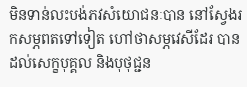មិនទាន់លះបង់ភវសំយោជនៈបាន នៅស្វែងរកសម្ភពតទៅទៀត ហៅថាសម្ភវេសីដែរ បានដល់សេក្ខបុគ្គល និងបុថុជ្ជន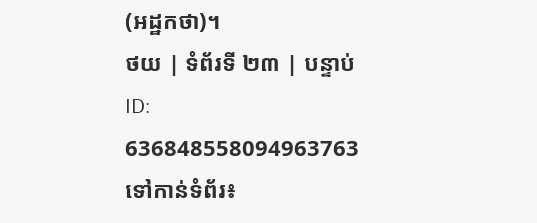(អដ្ឋកថា)។
ថយ | ទំព័រទី ២៣ | បន្ទាប់
ID: 636848558094963763
ទៅកាន់ទំព័រ៖